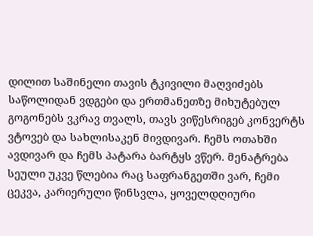დილით საშინელი თავის ტკივილი მაღვიძებს საწოლიდან ვდგები და ერთმანეთზე მიხუტებულ გოგონებს ვკრავ თვალს, თავს ვიწესრიგებ კონვერტს ვტოვებ და სახლისაკენ მივდივარ. ჩემს ოთახში ავდივარ და ჩემს პატარა ბარტყს ვწერ. მენატრება სეული უკვე წლებია რაც საფრანგეთში ვარ, ჩემი ცეკვა, კარიერული წინსვლა, ყოველდღიური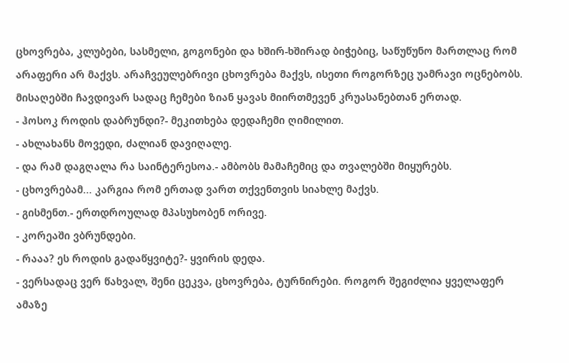ცხოვრება, კლუბები, სასმელი, გოგონები და ხშირ-ხშირად ბიჭებიც, საწუწუნო მართლაც რომ არაფერი არ მაქვს. არაჩვეულებრივი ცხოვრება მაქვს, ისეთი როგორზეც უამრავი ოცნებობს. მისაღებში ჩავდივარ სადაც ჩემები ზიან ყავას მიირთმევენ კრუასანებთან ერთად.
- ჰოსოკ როდის დაბრუნდი?- მეკითხება დედაჩემი ღიმილით.
- ახლახანს მოვედი, ძალიან დავიღალე.
- და რამ დაგღალა რა საინტერესოა.- ამბობს მამაჩემიც და თვალებში მიყურებს.
- ცხოვრებამ... კარგია რომ ერთად ვართ თქვენთვის სიახლე მაქვს.
- გისმენთ.- ერთდროულად მპასუხობენ ორივე.
- კორეაში ვბრუნდები.
- რააა? ეს როდის გადაწყვიტე?- ყვირის დედა.
- ვერსადაც ვერ წახვალ, შენი ცეკვა, ცხოვრება, ტურნირები. როგორ შეგიძლია ყველაფერ ამაზე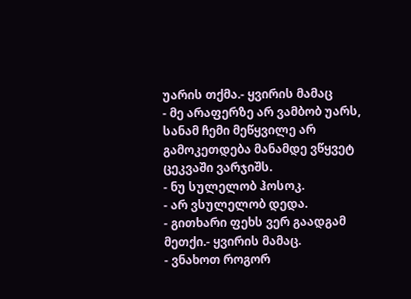უარის თქმა.- ყვირის მამაც
- მე არაფერზე არ ვამბობ უარს, სანამ ჩემი მეწყვილე არ გამოკეთდება მანამდე ვწყვეტ ცეკვაში ვარჯიშს.
- ნუ სულელობ ჰოსოკ.
- არ ვსულელობ დედა.
- გითხარი ფეხს ვერ გაადგამ მეთქი.- ყვირის მამაც.
- ვნახოთ როგორ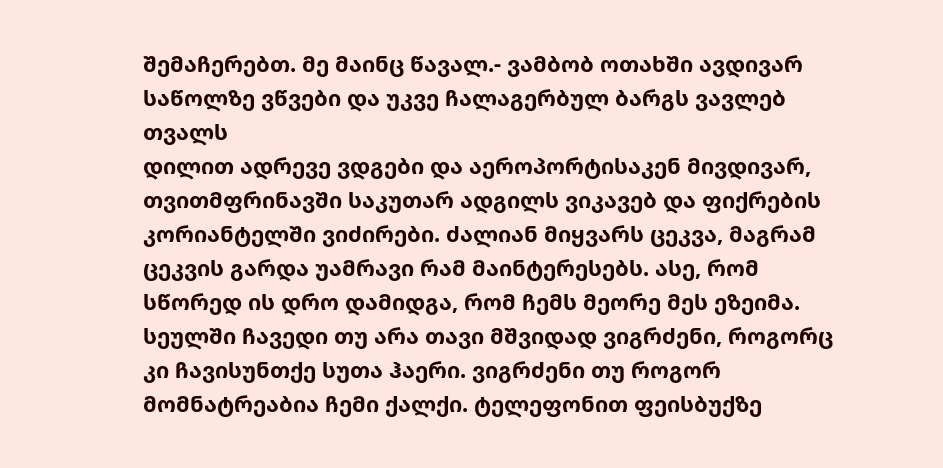შემაჩერებთ. მე მაინც წავალ.- ვამბობ ოთახში ავდივარ საწოლზე ვწვები და უკვე ჩალაგერბულ ბარგს ვავლებ თვალს
დილით ადრევე ვდგები და აეროპორტისაკენ მივდივარ, თვითმფრინავში საკუთარ ადგილს ვიკავებ და ფიქრების კორიანტელში ვიძირები. ძალიან მიყვარს ცეკვა, მაგრამ ცეკვის გარდა უამრავი რამ მაინტერესებს. ასე, რომ სწორედ ის დრო დამიდგა, რომ ჩემს მეორე მეს ეზეიმა. სეულში ჩავედი თუ არა თავი მშვიდად ვიგრძენი, როგორც კი ჩავისუნთქე სუთა ჰაერი. ვიგრძენი თუ როგორ მომნატრეაბია ჩემი ქალქი. ტელეფონით ფეისბუქზე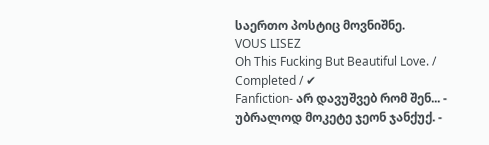საერთო პოსტიც მოვნიშნე.
VOUS LISEZ
Oh This Fucking But Beautiful Love. / Completed / ✔
Fanfiction- არ დავუშვებ რომ შენ... - უბრალოდ მოკეტე ჯეონ ჯანქუქ. -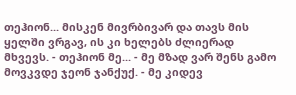თეჰიონ... მისკენ მივრბივარ და თავს მის ყელში ვრგავ, ის კი ხელებს ძლიერად მხვევს. - თეჰიონ მე... - მე მზად ვარ შენს გამო მოვკვდე ჯეონ ჯანქუქ. - მე კიდევ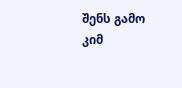შენს გამო კიმ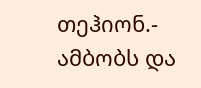თეჰიონ.- ამბობს და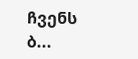ჩვენს ბ...